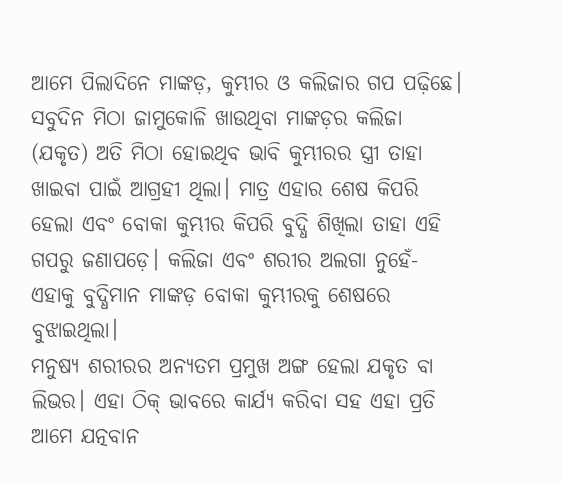ଆମେ ପିଲାଦିନେ ମାଙ୍କଡ଼, କୁମ୍ଭୀର ଓ କଲିଜାର ଗପ ପଢ଼ିଛେ। ସବୁଦିନ ମିଠା ଜାମୁକୋଳି ଖାଉଥିବା ମାଙ୍କଡ଼ର କଲିଜା (ଯକୃତ) ଅତି ମିଠା ହୋଇଥିବ ଭାବି କୁମ୍ଭୀରର ସ୍ତ୍ରୀ ତାହା ଖାଇବା ପାଇଁ ଆଗ୍ରହୀ ଥିଲା। ମାତ୍ର ଏହାର ଶେଷ କିପରି ହେଲା ଏବଂ ବୋକା କୁମ୍ଭୀର କିପରି ବୁଦ୍ଧି ଶିଖିଲା ତାହା ଏହି ଗପରୁ ଜଣାପଡ଼େ। କଲିଜା ଏବଂ ଶରୀର ଅଲଗା ନୁହେଁ- ଏହାକୁ ବୁଦ୍ଧିମାନ ମାଙ୍କଡ଼ ବୋକା କୁମ୍ଭୀରକୁ ଶେଷରେ ବୁଝାଇଥିଲା।
ମନୁଷ୍ୟ ଶରୀରର ଅନ୍ୟତମ ପ୍ରମୁଖ ଅଙ୍ଗ ହେଲା ଯକୃତ ବା ଲିଭର। ଏହା ଠିକ୍ ଭାବରେ କାର୍ଯ୍ୟ କରିବା ସହ ଏହା ପ୍ରତି ଆମେ ଯତ୍ନବାନ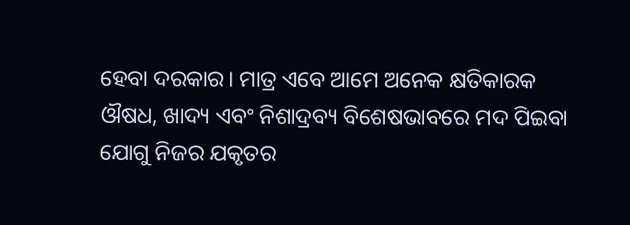ହେବା ଦରକାର। ମାତ୍ର ଏବେ ଆମେ ଅନେକ କ୍ଷତିକାରକ ଔଷଧ, ଖାଦ୍ୟ ଏବଂ ନିଶାଦ୍ରବ୍ୟ ବିଶେଷଭାବରେ ମଦ ପିଇବା ଯୋଗୁ ନିଜର ଯକୃତର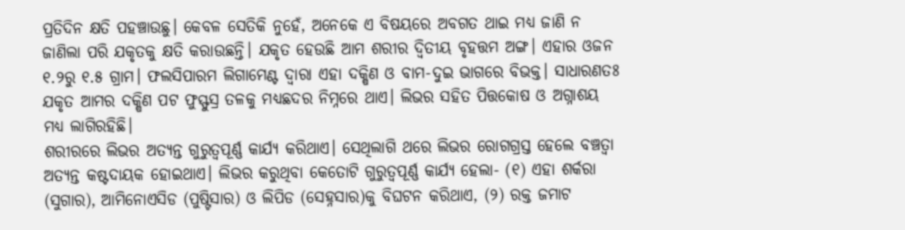ପ୍ରତିଦିନ କ୍ଷତି ପହଞ୍ଚାଉଛୁ। କେବଳ ସେତିକି ନୁହେଁ, ଅନେକେ ଏ ବିଷୟରେ ଅବଗତ ଥାଇ ମଧ୍ୟ ଜାଣି ନ ଜାଣିଲା ପରି ଯକୃତକୁ କ୍ଷତି କରାଉଛନ୍ତି। ଯକୃତ ହେଉଛି ଆମ ଶରୀର ଦ୍ୱିତୀୟ ବୃହତ୍ତମ ଅଙ୍ଗ। ଏହାର ଓଜନ ୧.୨ରୁ ୧.୫ ଗ୍ରାମ। ଫଲସିପାରମ ଲିଗାମେଣ୍ଟ ଦ୍ୱାରା ଏହା ଦକ୍ଷିଣ ଓ ବାମ-ଦୁଇ ଭାଗରେ ବିଭକ୍ତ। ସାଧାରଣତଃ ଯକୃତ ଆମର ଦକ୍ଷିଣ ପଟ ଫୁସ୍ଫୁସ୍ର ତଳକୁ ମଧ୍ୟଛଦର ନିମ୍ନରେ ଥାଏ। ଲିଭର ସହିତ ପିତ୍ତକୋଷ ଓ ଅଗ୍ନାଶୟ ମଧ୍ୟ ଲାଗିରହିଛି।
ଶରୀରରେ ଲିଭର ଅତ୍ୟନ୍ତ ଗୁରୁତ୍ୱପୂର୍ଣ୍ଣ କାର୍ଯ୍ୟ କରିଥାଏ। ସେଥିଲାଗି ଥରେ ଲିଭର ରୋଗଗ୍ରସ୍ତ ହେଲେ ବଞ୍ଚତ୍ବା ଅତ୍ୟନ୍ତ କଷ୍ଟଦାୟକ ହୋଇଥାଏ। ଲିଭର କରୁଥିବା କେତୋଟି ଗୁରୁତ୍ୱପୂର୍ଣ୍ଣ କାର୍ଯ୍ୟ ହେଲା- (୧) ଏହା ଶର୍କରା (ସୁଗାର), ଆମିନୋଏସିଡ (ପୁଷ୍ଟିସାର) ଓ ଲିପିଡ (ସେହ୍ନସାର)କୁ ବିଘଟନ କରିଥାଏ, (୨) ରକ୍ତ ଜମାଟ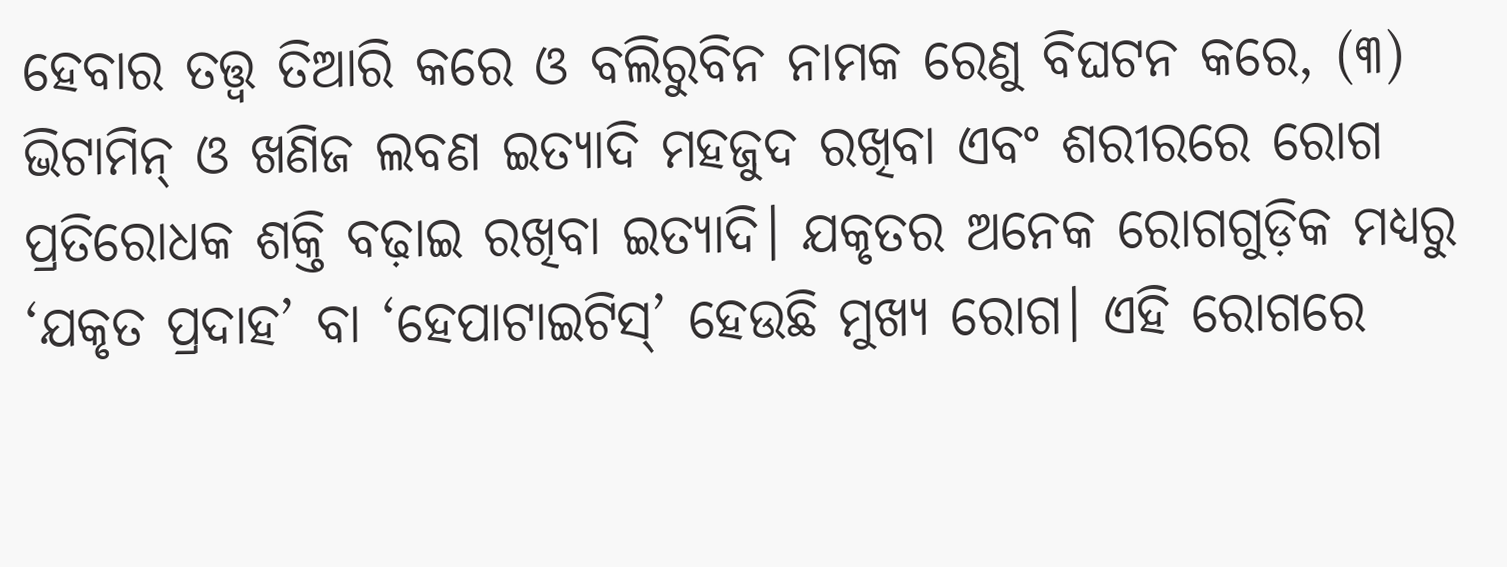ହେବାର ତତ୍ତ୍ୱ ତିଆରି କରେ ଓ ବଲିରୁବିନ ନାମକ ରେଣୁ ବିଘଟନ କରେ, (୩) ଭିଟାମିନ୍ ଓ ଖଣିଜ ଲବଣ ଇତ୍ୟାଦି ମହଜୁଦ ରଖିବା ଏବଂ ଶରୀରରେ ରୋଗ ପ୍ରତିରୋଧକ ଶକ୍ତି ବଢ଼ାଇ ରଖିବା ଇତ୍ୟାଦି। ଯକୃତର ଅନେକ ରୋଗଗୁଡ଼ିକ ମଧ୍ୟରୁ ‘ଯକୃତ ପ୍ରଦାହ’ ବା ‘ହେପାଟାଇଟିସ୍’ ହେଉଛି ମୁଖ୍ୟ ରୋଗ। ଏହି ରୋଗରେ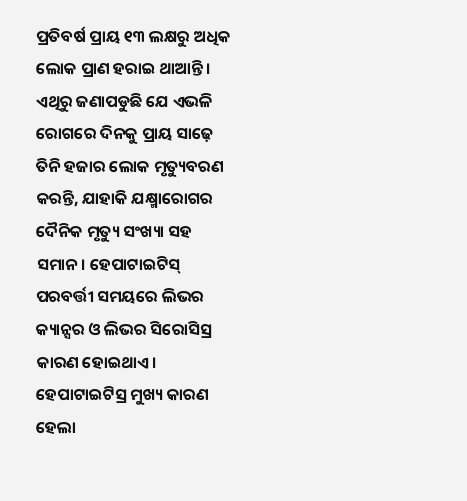ପ୍ରତିବର୍ଷ ପ୍ରାୟ ୧୩ ଲକ୍ଷରୁ ଅଧିକ ଲୋକ ପ୍ରାଣ ହରାଇ ଥାଆନ୍ତି। ଏଥିରୁ ଜଣାପଡୁଛି ଯେ ଏଭଳି ରୋଗରେ ଦିନକୁ ପ୍ରାୟ ସାଢ଼େ ତିନି ହଜାର ଲୋକ ମୃତ୍ୟୁବରଣ କରନ୍ତି, ଯାହାକି ଯକ୍ଷ୍ମାରୋଗର ଦୈନିକ ମୃତ୍ୟୁ ସଂଖ୍ୟା ସହ ସମାନ। ହେପାଟାଇଟିସ୍ ପରବର୍ତ୍ତୀ ସମୟରେ ଲିଭର କ୍ୟାନ୍ସର ଓ ଲିଭର ସିରୋସିସ୍ର କାରଣ ହୋଇଥାଏ। ହେପାଟାଇଟିସ୍ର ମୁଖ୍ୟ କାରଣ ହେଲା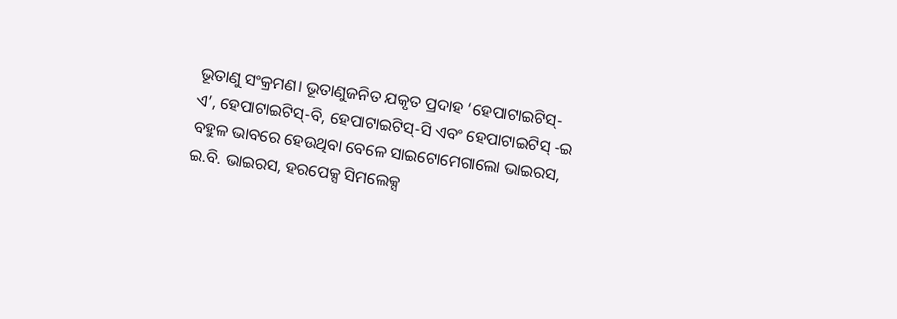ଭୂତାଣୁ ସଂକ୍ରମଣ। ଭୂତାଣୁଜନିତ ଯକୃତ ପ୍ରଦାହ ‘ହେପାଟାଇଟିସ୍-ଏ’, ହେପାଟାଇଟିସ୍-ବି, ହେପାଟାଇଟିସ୍-ସି ଏବଂ ହେପାଟାଇଟିସ୍ -ଇ ବହୁଳ ଭାବରେ ହେଉଥିବା ବେଳେ ସାଇଟୋମେଗାଲୋ ଭାଇରସ, ଇ.ବି. ଭାଇରସ, ହରପେକ୍ସ ସିମଲେକ୍ସ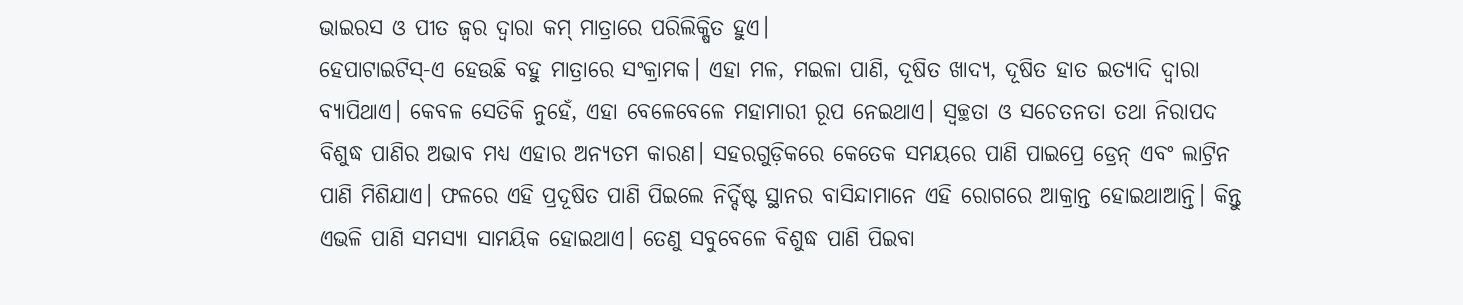ଭାଇରସ ଓ ପୀତ ଜ୍ୱର ଦ୍ୱାରା କମ୍ ମାତ୍ରାରେ ପରିଲିକ୍ଷିତ ହୁଏ।
ହେପାଟାଇଟିସ୍-ଏ ହେଉଛି ବହୁ ମାତ୍ରାରେ ସଂକ୍ରାମକ। ଏହା ମଳ, ମଇଳା ପାଣି, ଦୂଷିତ ଖାଦ୍ୟ, ଦୂଷିତ ହାତ ଇତ୍ୟାଦି ଦ୍ୱାରା ବ୍ୟାପିଥାଏ। କେବଳ ସେତିକି ନୁହେଁ, ଏହା ବେଳେବେଳେ ମହାମାରୀ ରୂପ ନେଇଥାଏ। ସ୍ବଚ୍ଛତା ଓ ସଚେତନତା ତଥା ନିରାପଦ ବିଶୁଦ୍ଧ ପାଣିର ଅଭାବ ମଧ୍ୟ ଏହାର ଅନ୍ୟତମ କାରଣ। ସହରଗୁଡ଼ିକରେ କେତେକ ସମୟରେ ପାଣି ପାଇପ୍ରେ ଡ୍ରେନ୍ ଏବଂ ଲାଟ୍ରିନ ପାଣି ମିଶିଯାଏ। ଫଳରେ ଏହି ପ୍ରଦୂଷିତ ପାଣି ପିଇଲେ ନିର୍ଦ୍ଦିଷ୍ଟ ସ୍ଥାନର ବାସିନ୍ଦାମାନେ ଏହି ରୋଗରେ ଆକ୍ରାନ୍ତ ହୋଇଥାଆନ୍ତି। କିନ୍ତୁ ଏଭଳି ପାଣି ସମସ୍ୟା ସାମୟିକ ହୋଇଥାଏ। ତେଣୁ ସବୁବେଳେ ବିଶୁଦ୍ଧ ପାଣି ପିଇବା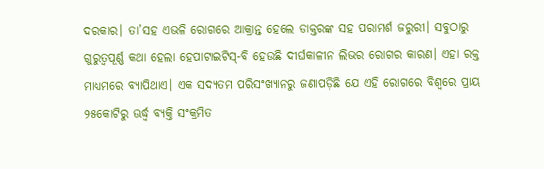ଦରକାର। ତା’ସହ ଏଭଳି ରୋଗରେ ଆକ୍ରାନ୍ତ ହେଲେ ଡାକ୍ତରଙ୍କ ସହ ପରାମର୍ଶ ଜରୁରୀ। ସବୁଠାରୁ ଗୁରୁତ୍ୱପୂର୍ଣ୍ଣ କଥା ହେଲା ହେପାଟାଇଟିସ୍-ବି ହେଉଛି ଦୀର୍ଘକାଳୀନ ଲିଭର ରୋଗର କାରଣ। ଏହା ରକ୍ତ ମାଧ୍ୟମରେ ବ୍ୟାପିଥାଏ। ଏକ ସଦ୍ୟତମ ପରିସଂଖ୍ୟାନରୁ ଜଣାପଡ଼ିଛି ଯେ ଏହି ରୋଗରେ ବିଶ୍ୱରେ ପ୍ରାୟ ୨୫କୋଟିରୁ ଊର୍ଦ୍ଧ୍ୱ ବ୍ୟକ୍ତି ସଂକ୍ରମିତ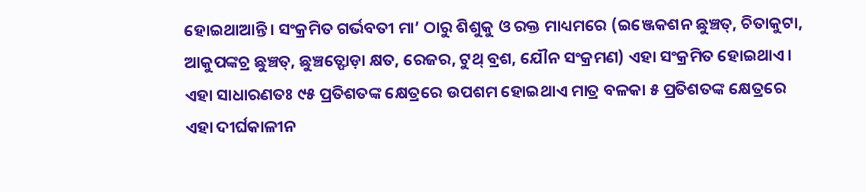ହୋଇଥାଆନ୍ତି। ସଂକ୍ରମିତ ଗର୍ଭବତୀ ମା’ ଠାରୁ ଶିଶୁକୁ ଓ ରକ୍ତ ମାଧ୍ୟମରେ (ଇଞ୍ଜେକଶନ ଛୁଞ୍ଚତ୍, ଚିତାକୁଟା, ଆକୁପଙ୍କଚ୍ର ଛୁଞ୍ଚତ୍, ଛୁଞ୍ଚତ୍ଫୋଡ଼ା କ୍ଷତ, ରେଜର, ଟୁଥ୍ ବ୍ରଶ, ଯୌନ ସଂକ୍ରମଣ) ଏହା ସଂକ୍ରମିତ ହୋଇଥାଏ। ଏହା ସାଧାରଣତଃ ୯୫ ପ୍ରତିଶତଙ୍କ କ୍ଷେତ୍ରରେ ଉପଶମ ହୋଇଥାଏ ମାତ୍ର ବଳକା ୫ ପ୍ରତିଶତଙ୍କ କ୍ଷେତ୍ରରେ ଏହା ଦୀର୍ଘକାଳୀନ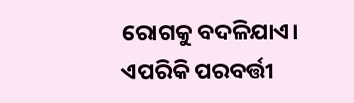ରୋଗକୁ ବଦଳିଯାଏ। ଏପରିକି ପରବର୍ତ୍ତୀ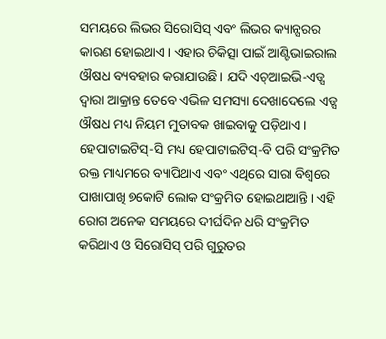ସମୟରେ ଲିଭର ସିରୋସିସ୍ ଏବଂ ଲିଭର କ୍ୟାନ୍ସରର କାରଣ ହୋଇଥାଏ। ଏହାର ଚିକିତ୍ସା ପାଇଁ ଆଣ୍ଟିଭାଇରାଲ ଔଷଧ ବ୍ୟବହାର କରାଯାଉଛି। ଯଦି ଏଚ୍ଆଇଭି-ଏଡ୍ସ ଦ୍ୱାରା ଆକ୍ରାନ୍ତ ତେବେ ଏଭିଳ ସମସ୍ୟା ଦେଖାଦେଲେ ଏଡ୍ସ ଔଷଧ ମଧ୍ୟ ନିୟମ ମୁତାବକ ଖାଇବାକୁ ପଡ଼ିଥାଏ।
ହେପାଟାଇଟିସ୍-ସି ମଧ୍ୟ ହେପାଟାଇଟିସ୍-ବି ପରି ସଂକ୍ରମିତ ରକ୍ତ ମାଧ୍ୟମରେ ବ୍ୟାପିଥାଏ ଏବଂ ଏଥିରେ ସାରା ବିଶ୍ୱରେ ପାଖାପାଖି ୭କୋଟି ଲୋକ ସଂକ୍ରମିତ ହୋଇଥାଆନ୍ତି। ଏହି ରୋଗ ଅନେକ ସମୟରେ ଦୀର୍ଘଦିନ ଧରି ସଂକ୍ରମିତ କରିଥାଏ ଓ ସିରୋସିସ୍ ପରି ଗୁରୁତର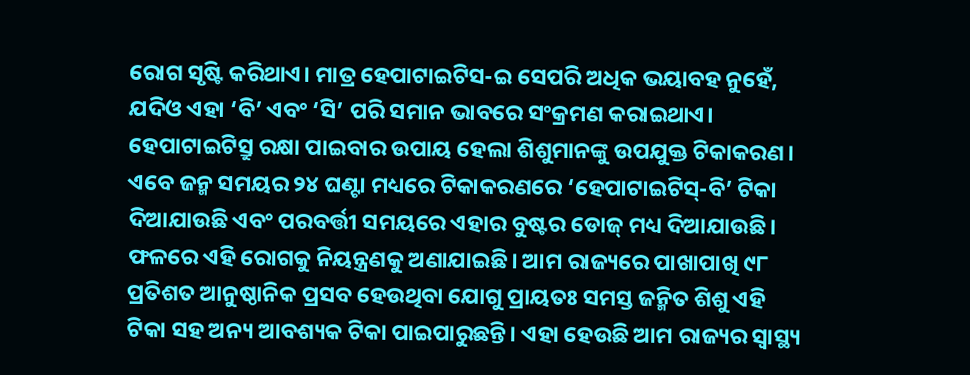ରୋଗ ସୃଷ୍ଟି କରିଥାଏ। ମାତ୍ର ହେପାଟାଇଟିସ-ଇ ସେପରି ଅଧିକ ଭୟାବହ ନୁହେଁ, ଯଦିଓ ଏହା ‘ବି’ ଏବଂ ‘ସି’ ପରି ସମାନ ଭାବରେ ସଂକ୍ରମଣ କରାଇଥାଏ।
ହେପାଟାଇଟିସ୍ରୁ ରକ୍ଷା ପାଇବାର ଉପାୟ ହେଲା ଶିଶୁମାନଙ୍କୁ ଉପଯୁକ୍ତ ଟିକାକରଣ। ଏବେ ଜନ୍ମ ସମୟର ୨୪ ଘଣ୍ଟା ମଧ୍ୟରେ ଟିକାକରଣରେ ‘ହେପାଟାଇଟିସ୍-ବି’ ଟିକା ଦିଆଯାଉଛି ଏବଂ ପରବର୍ତ୍ତୀ ସମୟରେ ଏହାର ବୁଷ୍ଟର ଡୋଜ୍ ମଧ୍ୟ ଦିଆଯାଉଛି। ଫଳରେ ଏହି ରୋଗକୁ ନିୟନ୍ତ୍ରଣକୁ ଅଣାଯାଇଛି। ଆମ ରାଜ୍ୟରେ ପାଖାପାଖି ୯୮ ପ୍ରତିଶତ ଆନୁଷ୍ଠାନିକ ପ୍ରସବ ହେଉଥିବା ଯୋଗୁ ପ୍ରାୟତଃ ସମସ୍ତ ଜନ୍ମିତ ଶିଶୁ ଏହି ଟିକା ସହ ଅନ୍ୟ ଆବଶ୍ୟକ ଟିକା ପାଇପାରୁଛନ୍ତି। ଏହା ହେଉଛି ଆମ ରାଜ୍ୟର ସ୍ବାସ୍ଥ୍ୟ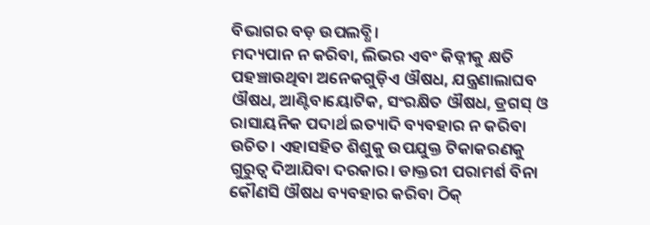ବିଭାଗର ବଡ଼ ଉପଲବ୍ଧି।
ମଦ୍ୟପାନ ନ କରିବା, ଲିଭର ଏବଂ କିଡ୍ନୀକୁ କ୍ଷତି ପହଞ୍ଚାଉଥିବା ଅନେକଗୁଡ଼ିଏ ଔଷଧ, ଯନ୍ତ୍ରଣାଲାଘବ ଔଷଧ, ଆଣ୍ଟିବାୟୋଟିକ, ସଂରକ୍ଷିତ ଔଷଧ, ଡ୍ରଗସ୍ ଓ ରାସାୟନିକ ପଦାର୍ଥ ଇତ୍ୟାଦି ବ୍ୟବହାର ନ କରିବା ଉଚିତ। ଏହାସହିତ ଶିଶୁକୁ ଉପଯୁକ୍ତ ଟିକାକରଣକୁ ଗୁରୁତ୍ୱ ଦିଆଯିବା ଦରକାର। ଡାକ୍ତରୀ ପରାମର୍ଶ ବିନା କୌଣସି ଔଷଧ ବ୍ୟବହାର କରିବା ଠିକ୍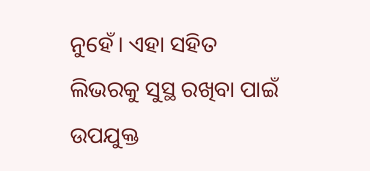ନୁହେଁ। ଏହା ସହିତ ଲିଭରକୁ ସୁସ୍ଥ ରଖିବା ପାଇଁ ଉପଯୁକ୍ତ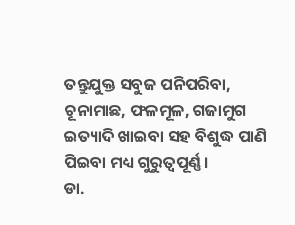ତନ୍ତୁଯୁକ୍ତ ସବୁଜ ପନିପରିବା, ଚୂନାମାଛ, ଫଳମୂଳ, ଗଜାମୁଗ ଇତ୍ୟାଦି ଖାଇବା ସହ ବିଶୁଦ୍ଧ ପାଣି ପିଇବା ମଧ୍ୟ ଗୁରୁତ୍ୱପୂର୍ଣ୍ଣ।
ଡା.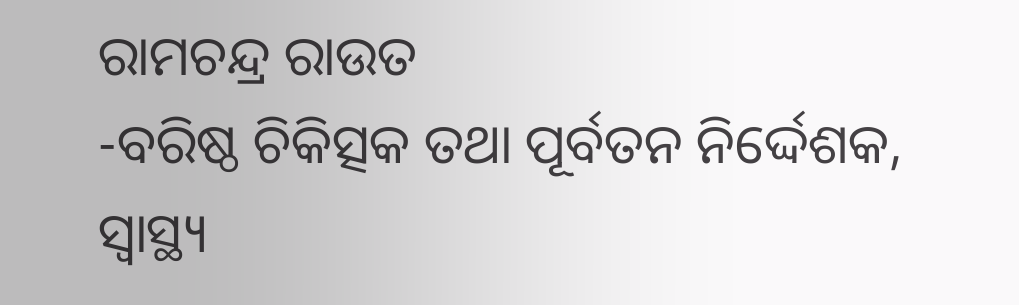ରାମଚନ୍ଦ୍ର ରାଉତ
-ବରିଷ୍ଠ ଚିକିତ୍ସକ ତଥା ପୂର୍ବତନ ନିର୍ଦ୍ଦେଶକ, ସ୍ବାସ୍ଥ୍ୟ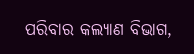ପରିବାର କଲ୍ୟାଣ ବିଭାଗ,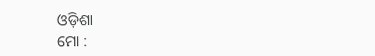ଓଡ଼ିଶା
ମୋ :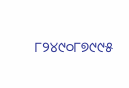୮୨୪୯୦୮୭୯୯୫